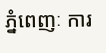ភ្នំពេញៈ ការ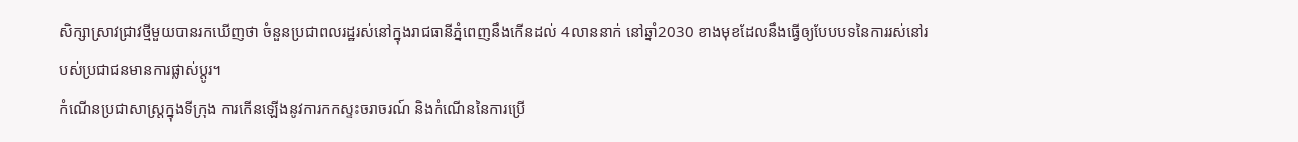សិក្សាស្រាវជ្រាវថ្មីមួយបានរកឃើញថា ចំនួនប្រជាពលរដ្ឋរស់នៅក្នុងរាជធានីភ្នំពេញនឹងកើនដល់ 4លាននាក់ នៅឆ្នាំ2030 ខាងមុខដែលនឹងធ្វើឲ្យបែបបទនៃការរស់នៅរបស់ប្រជាជនមានការផ្លាស់ប្តូរ។
កំណើនប្រជាសាស្រ្តក្នុងទីក្រុង ការកើនឡើងនូវការកកស្ទះចរាចរណ៍ និងកំណើននៃការប្រើ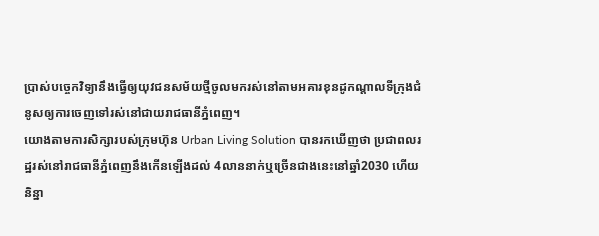ប្រាស់បច្ចេកវិទ្យានឹងធ្វើឲ្យយុវជនសម័យថ្មីចូលមករស់នៅតាមអគារខុនដូកណ្តាលទីក្រុងជំនូសឲ្យការចេញទៅរស់នៅជាយរាជធានីភ្នំពេញ។
យោងតាមការសិក្សារបស់ក្រុមហ៊ុន Urban Living Solution បានរកឃើញថា ប្រជាពលរដ្ឋរស់នៅរាជធានីភ្នំពេញនឹងកើនឡើងដល់ 4លាននាក់ឬច្រើនជាងនេះនៅឆ្នាំ2030 ហើយនិន្នា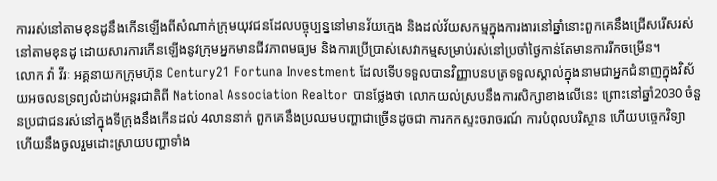ការរស់នៅតាមខុនដូនឹងកើនឡើងពីសំណាក់ក្រុមយុវជនដែលបច្ចុប្បន្ននៅមានវ័យក្មេង និងដល់វ័យសកម្មក្នុងការងារនៅឆ្នាំនោះពួកគេនឹងជ្រើសរើសរស់នៅតាមខុនដូ ដោយសារការកើនឡើងនូវក្រុមអ្នកមានជីវភាពមធ្យម និងការប្រើប្រាស់សេវាកម្មសម្រាប់រស់នៅប្រចាំថ្ងៃកាន់តែមានការរីកចម្រើន។
លោក វ៉ា វីរៈ អគ្គនាយកក្រុមហ៊ុន Century21 Fortuna Investment ដែលទើបទទួលបានវិញ្ញាបនបត្រទទួលស្គាល់ក្នុងនាមជាអ្នកជំនាញក្នុងវិស័យអចលនទ្រព្យលំដាប់អន្តរជាតិពី National Association Realtor បានថ្លែងថា លោកយល់ស្របនឹងការសិក្សាខាងលើនេះ ព្រោះនៅឆ្នាំ2030 ចំនួនប្រជាជនរស់នៅក្នុងទីក្រុងនឹងកើនដល់ 4លាននាក់ ពួកគេនឹងប្រឈមបញ្ហាជាច្រើនដូចជា ការកកស្ទះចរាចរណ៍ ការបំពុលបរិស្ថាន ហើយបច្ចេកវិទ្យា ហើយនឹងចូលរួមដោះស្រាយបញ្ហាទាំង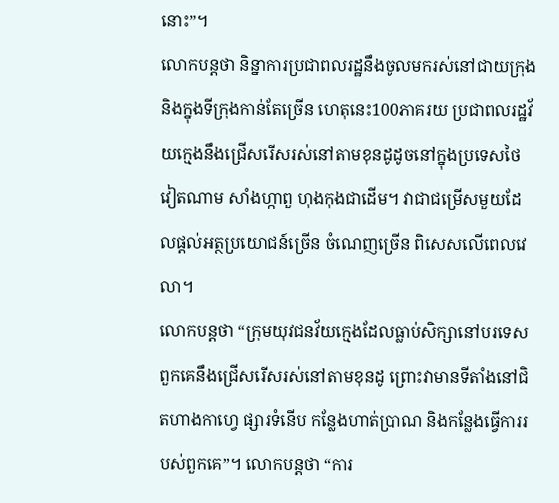នោះ”។
លោកបន្តថា និន្នាការប្រជាពលរដ្ឋនឹងចូលមករស់នៅជាយក្រុង និងក្នុងទីក្រុងកាន់តែច្រើន ហេតុនេះ100ភាគរយ ប្រជាពលរដ្ឋវ័យក្មេងនឹងជ្រើសរើសរស់នៅតាមខុនដូដូចនៅក្នុងប្រទេសថៃ វៀតណាម សាំងហ្កាពួ ហុងកុងជាដើម។ វាជាជម្រើសមួយដែលផ្តល់អត្ថប្រយោជន៍ច្រើន ចំណេញច្រើន ពិសេសលើពេលវេលា។
លោកបន្តថា “ក្រុមយុវជនវ័យក្មេងដែលធ្លាប់សិក្សានៅបរទេស ពួកគេនឹងជ្រើសរើសរស់នៅតាមខុនដូ ព្រោះវាមានទីតាំងនៅជិតហាងកាហ្វេ ផ្សារទំនើប កន្លែងហាត់ប្រាណ និងកន្លែងធ្វើការរបស់ពួកគេ”។ លោកបន្តថា “ការ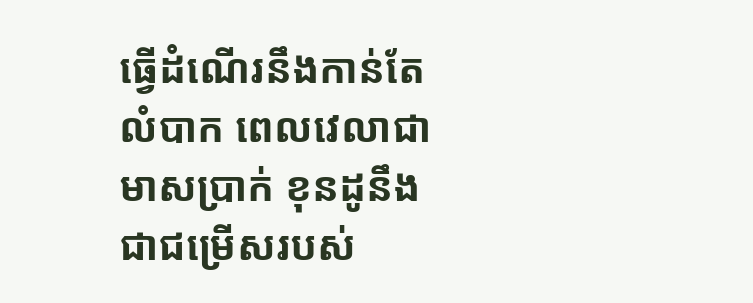ធ្វើដំណើរនឹងកាន់តែលំបាក ពេលវេលាជាមាសប្រាក់ ខុនដូនឹងជាជម្រើសរបស់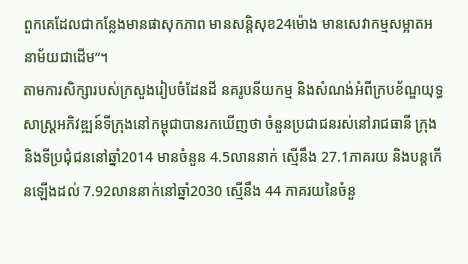ពួកគេដែលជាកន្លែងមានផាសុកភាព មានសន្តិសុខ24ម៉ោង មានសេវាកម្មសម្អាតអនាម័យជាដើម”។
តាមការសិក្សារបស់ក្រសួងរៀបចំដែនដី នគរូបនីយកម្ម និងសំណង់អំពីក្របខ័ណ្ឌយុទ្ធសាស្រ្តអភិវឌ្ឍន៍ទីក្រុងនៅកម្ពុជាបានរកឃើញថា ចំនួនប្រជាជនរស់នៅរាជធានី ក្រុង និងទីប្រជុំជននៅឆ្នាំ2014 មានចំនួន 4.5លាននាក់ ស្មើនឹង 27.1ភាគរយ និងបន្តកើនឡើងដល់ 7.92លាននាក់នៅឆ្នាំ2030 ស្មើនឹង 44 ភាគរយនៃចំនួ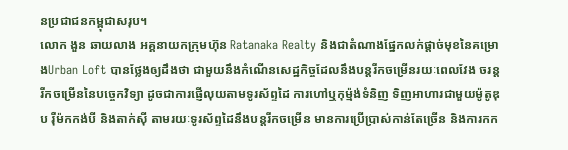នប្រជាជនកម្ពុជាសរុប។
លោក ងួន ឆាយលាង អគ្គនាយកក្រុមហ៊ុន Ratanaka Realty និងជាតំណាងផ្នែកលក់ផ្តាច់មុខនៃគម្រោងUrban Loft បានថ្លែងឲ្យដឹងថា ជាមួយនឹងកំណើនសេដ្ឋកិច្ចដែលនឹងបន្តរីកចម្រើនរយៈពេលវែង ចរន្តរីកចម្រើននៃបច្ចេកវិទ្យា ដូចជាការផ្ញើលុយតាមទូរស័ព្ទដៃ ការហៅឬកុម្ម៉ង់ទំនិញ ទិញអាហារជាមួយម៉ូតូឌុប រ៉ឺម៉កកង់បី និងតាក់ស៊ី តាមរយៈទូរស័ព្ទដៃនឹងបន្តរីកចម្រើន មានការប្រើប្រាស់កាន់តែច្រើន និងការកក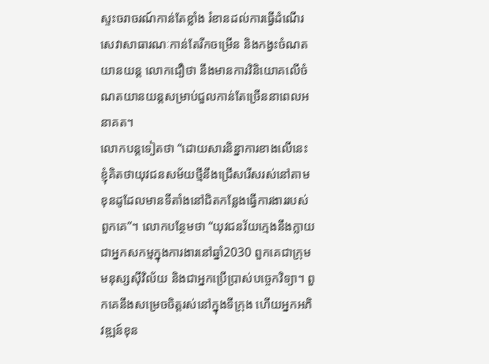ស្ទះចរាចរណ៍កាន់តែខ្លាំង រំខានដល់ការធ្វើដំណើរ សេវាសាធារណៈកាន់តែរីកចម្រើន និងកង្វះចំណតយានយន្ត លោកជឿថា នឹងមានការវិនិយោគលើចំណតយានយន្តសម្រាប់ជួលកាន់តែច្រើននាពេលអនាគត។
លោកបន្តទៀតថា “ដោយសារនិន្នាការខាងលើនេះ ខ្ញុំគិតថាយុវជនសម័យថ្មីនឹងជ្រើសរើសរស់នៅតាមខុនដូដែលមានទីតាំងនៅជិតកន្លែងធ្វើការងាររបស់ពួកគេ”។ លោកបន្ថែមថា “យុវជនវ័យក្មេងនឹងក្លាយជាអ្នកសកម្មក្នុងការងារនៅឆ្នាំ2030 ពួកគេជាក្រុមមនុស្សស៊ីវិល័យ និងជាអ្នកប្រើប្រាស់បច្ចេកវិទ្យា។ ពួកគេនឹងសម្រេចចិត្តរស់នៅក្នុងទីក្រុង ហើយអ្នកអភិវឌ្ឍន៍ខុន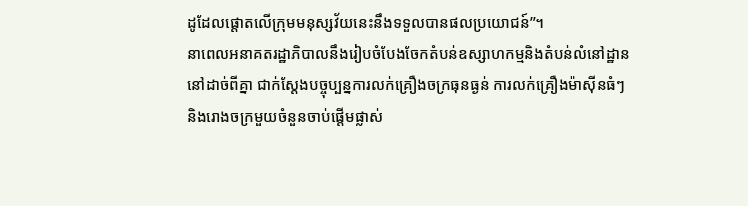ដូដែលផ្តោតលើក្រុមមនុស្សវ័យនេះនឹងទទួលបានផលប្រយោជន៍”។
នាពេលអនាគតរដ្ឋាភិបាលនឹងរៀបចំបែងចែកតំបន់ឧស្សាហកម្មនិងតំបន់លំនៅដ្ឋាននៅដាច់ពីគ្នា ជាក់ស្តែងបច្ចុប្បន្នការលក់គ្រឿងចក្រធុនធ្ងន់ ការលក់គ្រឿងម៉ាស៊ីនធំៗ និងរោងចក្រមួយចំនួនចាប់ផ្តើមផ្លាស់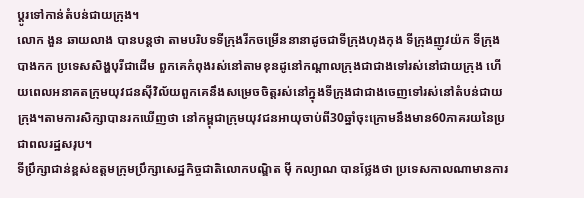ប្តូរទៅកាន់តំបន់ជាយក្រុង។
លោក ងួន ឆាយលាង បានបន្តថា តាមបរិបទទីក្រុងរីកចម្រើននានាដូចជាទីក្រុងហុងកុង ទីក្រុងញូវយ៉ក ទីក្រុងបាងកក ប្រទេសសិង្ហបុរីជាដើម ពួកគេកំពុងរស់នៅតាមខុនដូនៅកណ្តាលក្រុងជាជាងទៅរស់នៅជាយក្រុង ហើយពេលអនាគតក្រុមយុវជនស៊ីវិល័យពួកគេនឹងសម្រេចចិត្តរស់នៅក្នុងទីក្រុងជាជាងចេញទៅរស់នៅតំបន់ជាយក្រុង។តាមការសិក្សាបានរកឃើញថា នៅកម្ពុជាក្រុមយុវជនអាយុចាប់ពី30ឆ្នាំចុះក្រោមនឹងមាន60ភាគរយនៃប្រជាពលរដ្ឋសរុប។
ទីប្រឹក្សាជាន់ខ្ពស់ឧត្តមក្រុមប្រឹក្សាសេដ្ឋកិច្ចជាតិលោកបណ្ឌិត ម៉ី កល្យាណ បានថ្លែងថា ប្រទេសកាលណាមានការ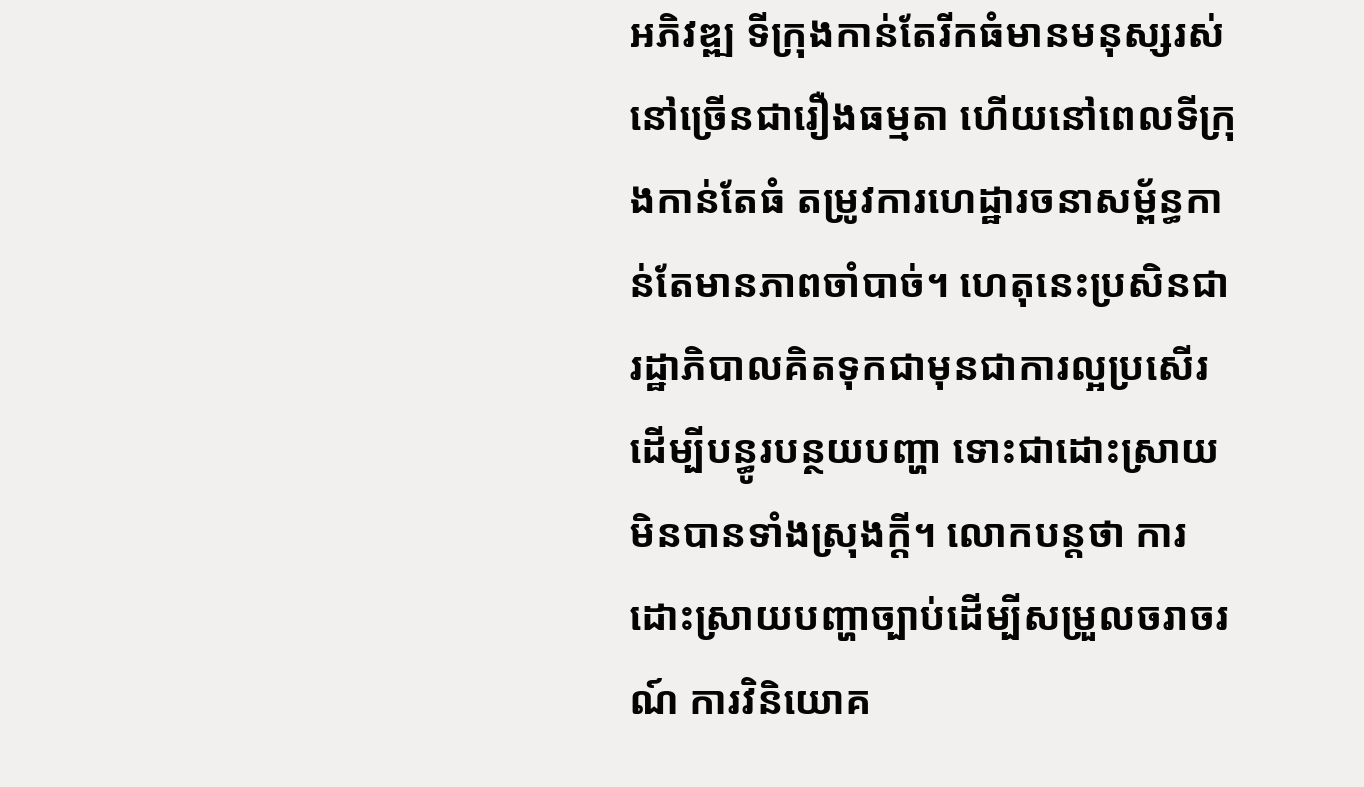អភិវឌ្ឍ ទីក្រុងកាន់តែរីកធំមានមនុស្សរស់នៅច្រើនជារឿងធម្មតា ហើយនៅពេលទីក្រុងកាន់តែធំ តម្រូវការហេដ្ឋារចនាសម្ព័ន្ធកាន់តែមានភាពចាំបាច់។ ហេតុនេះប្រសិនជារដ្ឋាភិបាលគិតទុកជាមុនជាការល្អប្រសើរដើម្បីបន្ធូរបន្ថយបញ្ហា ទោះជាដោះស្រាយមិនបានទាំងស្រុងក្តី។ លោកបន្តថា ការដោះស្រាយបញ្ហាច្បាប់ដើម្បីសម្រួលចរាចរណ៍ ការវិនិយោគ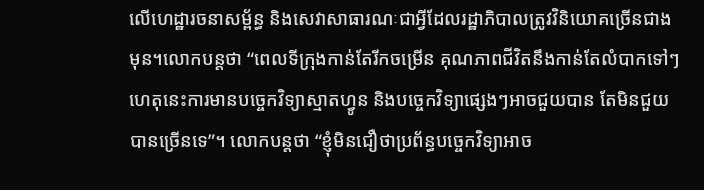លើហេដ្ឋារចនាសម្ព័ន្ធ និងសេវាសាធារណៈជាអ្វីដែលរដ្ឋាភិបាលត្រូវវិនិយោគច្រើនជាងមុន។លោកបន្តថា “ពេលទីក្រុងកាន់តែរីកចម្រើន គុណភាពជីវិតនឹងកាន់តែលំបាកទៅៗ ហេតុនេះការមានបច្ចេកវិទ្យាស្មាតហ្វូន និងបច្ចេកវិទ្យាផ្សេងៗអាចជួយបាន តែមិនជួយបានច្រើនទេ”។ លោកបន្តថា “ខ្ញុំមិនជឿថាប្រព័ន្ធបច្ចេកវិទ្យាអាច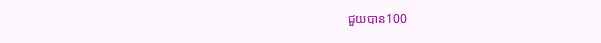ជួយបាន100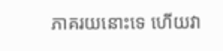ភាគរយនោះទេ ហើយវា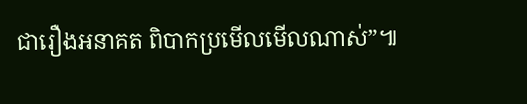ជារឿងអនាគត ពិបាកប្រមើលមើលណាស់”៕